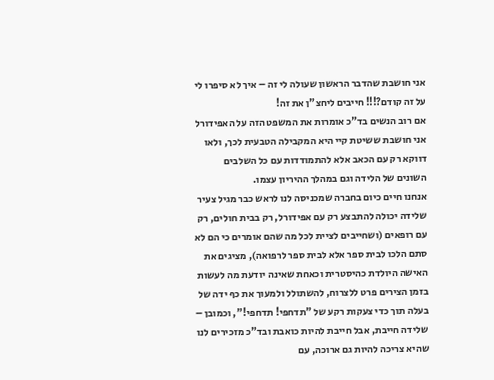אני חושבת שהדבר הראשון שעולה לי זה – איך לא סיפרו לי על זה קודם?!!! חייבים ליחצ"ן את זה!
אם רוב הנשים בד"כ אומרות את המשפט הזה על האפידורל אני חושבת ששיטת קיי היא המקבילה הטבעית לכך, ולאו דווקא רק עם הכאב אלא להתמודדות עם כל השלבים השונים של הלידה וגם במהלך ההיריון עצמו.
אנחנו חיים כיום בחברה שמכניסה לנו לראש כבר מגיל צעיר שלידה יכולה להתבצע רק עם אפידורל, רק בבית חולים, רק עם רופאים (ושחייבים לציית לכל מה שהם אומרים כי הם לא סתם הלכו לבית ספר אלא לבית ספר לרפואה), מציגים את האישה היולדת כהיסטרית וכאחת שאינה יודעת מה לעשות בזמן הצירים פרט ללצרוח, להשתולל ולמעוך את כף ידה של בעלה תוך כדי צעקות רקע של "תדחפי! תדחפי!", וכמובן – שלידה חייבת, אבל חייבת להיות כואבת ובד"כ מזכירים לנו שהיא צריכה להיות גם ארוכה, עם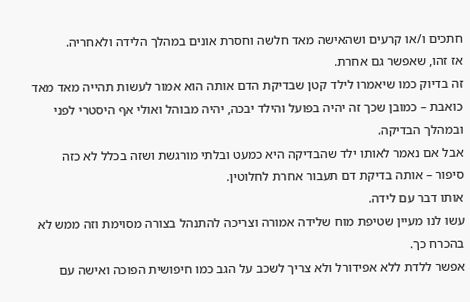חתכים ו/או קרעים ושהאישה מאד חלשה וחסרת אונים במהלך הלידה ולאחריה.
אז זהו, שאפשר גם אחרת.
זה בדיוק כמו שיאמרו לילד קטן שבדיקת הדם אותה הוא אמור לעשות תהייה מאד מאד כואבת – כמובן שכך זה יהיה בפועל והילד יבכה, יהיה מבוהל ואולי אף היסטרי לפני ובמהלך הבדיקה.
אבל אם נאמר לאותו ילד שהבדיקה היא כמעט ובלתי מורגשת ושזה בכלל לא כזה סיפור – אותה בדיקת דם תעבור אחרת לחלוטין.
אותו דבר עם לידה.
עשו לנו מעיין שטיפת מוח שלידה אמורה וצריכה להתנהל בצורה מסוימת וזה ממש לא בהכרח כך.
אפשר ללדת ללא אפידורל ולא צריך לשכב על הגב כמו חיפושית הפוכה ואישה עם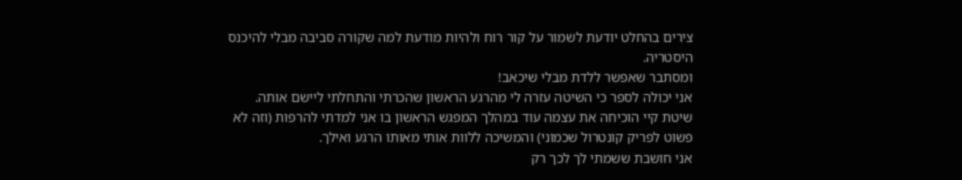צירים בהחלט יודעת לשמור על קור רוח ולהיות מודעת למה שקורה סביבה מבלי להיכנס היסטריה.
ומסתבר שאפשר ללדת מבלי שיכאב!
אני יכולה לספר כי השיטה עזרה לי מהרגע הראשון שהכרתי והתחלתי ליישם אותה.
שיטת קיי הוכיחה את עצמה עוד במהלך המפגש הראשון בו אני למדתי להרפות (וזה לא פשוט לפריק קונטרול שכמוני) והמשיכה ללוות אותי מאותו הרגע ואילך.
אני חושבת ששמתי לך לכך רק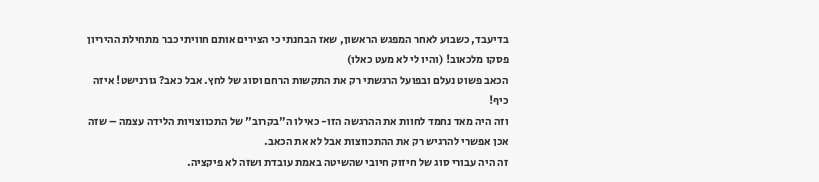בדיעבד, כשבוע לאחר המפגש הראשון, שאז הבחנתי כי הצירים אותם חוויתי כבר מתחילת ההיריון פסקו מלכאוב! (והיו לי לא מעט כאלו)
הכאב פשוט נעלם ובפועל הרגשתי רק את התקשות הרחם וסוג של לחץ. אבל כאב? גורנישט! איזה כיף!
וזה היה מאד נחמד לחוות את ההרגשה הזו- כאילו ה"בקרוב" של התכווצויות הלידה עצמה – שזה אכן אפשרי להרגיש רק את ההתכווצות אבל לא את הכאב.
זה היה עבורי סוג של חיזוק חיובי שהשיטה באמת עובדת ושזה לא פיקציה.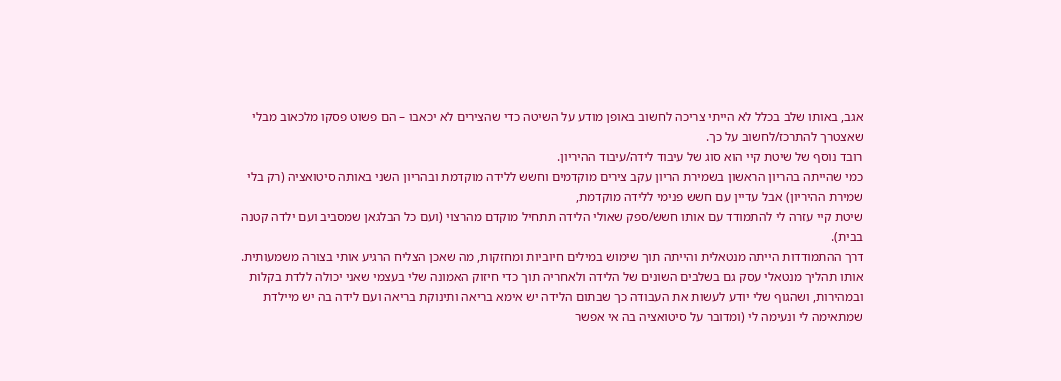אגב, באותו שלב בכלל לא הייתי צריכה לחשוב באופן מודע על השיטה כדי שהצירים לא יכאבו – הם פשוט פסקו מלכאוב מבלי שאצטרך להתרכז/לחשוב על כך.
רובד נוסף של שיטת קיי הוא סוג של עיבוד לידה/עיבוד ההיריון.
כמי שהייתה בהריון הראשון בשמירת הריון עקב צירים מוקדמים וחשש ללידה מוקדמת ובהריון השני באותה סיטואציה (רק בלי שמירת ההיריון) אבל עדיין עם חשש פנימי ללידה מוקדמת,
שיטת קיי עזרה לי להתמודד עם אותו חשש/ספק שאולי הלידה תתחיל מוקדם מהרצוי (ועם כל הבלגאן שמסביב ועם ילדה קטנה בבית).
דרך ההתמודדות הייתה מנטאלית והייתה תוך שימוש במילים חיוביות ומחזקות, מה שאכן הצליח הרגיע אותי בצורה משמעותית.
אותו תהליך מנטאלי עסק גם בשלבים השונים של הלידה ולאחריה תוך כדי חיזוק האמונה שלי בעצמי שאני יכולה ללדת בקלות ובמהירות, ושהגוף שלי יודע לעשות את העבודה כך שבתום הלידה יש אימא בריאה ותינוקת בריאה ועם לידה בה יש מיילדת שמתאימה לי ונעימה לי (ומדובר על סיטואציה בה אי אפשר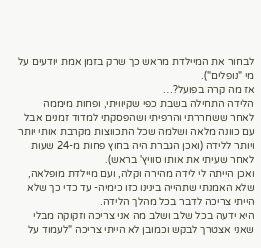לבחור את המיילדת מראש כך שרק בזמן אמת יודעים על מי "נופלים").
אז מה קרה בפועל?…
הלידה התחילה בשבת כפי שקיוויתי, ופחות מיממה לאחר ששחררתי והרפיתי ושהפסקתי למדוד זמנים אבל עם כוונה מלאה ושלמה שכל התכווצות מקרבת אותי יותר ויותר ללידה (ואכן הגברת היה בחוץ פחות מ-24 שעות לאחר שעיתי את אותו סוויץ' בראש).
ואכן הייתה לי לידה מהירה וקלה, ועם מיילדת מופלאה, שלא האמנתי שתהייה בינינו כזו כימיה- עד כדי כך שלא הייתי צריכה לדבר בכל מהלך הלידה.
היא ידעה בכל שלב ושלב מה אני צריכה וזקוקה מבלי שאני אצטרך לבקש וכמובן לא הייתי צריכה "לעמוד על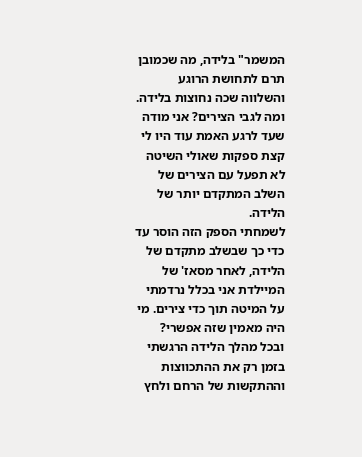המשמר" בלידה, מה שכמובן תרם לתחושת הרוגע והשלווה שכה נחוצות בלידה.
ומה לגבי הצירים? אני מודה שעד לרגע האמת עוד היו לי קצת ספקות שאולי השיטה לא תפעל עם הצירים של השלב המתקדם יותר של הלידה.
לשמחתי הספק הזה הוסר עד כדי כך שבשלב מתקדם של הלידה, לאחר מסאז' של המיילדת אני בכלל נרדמתי על המיטה תוך כדי צירים. מי היה מאמין שזה אפשרי?
ובכל מהלך הלידה הרגשתי בזמן רק את ההתכווצות וההתקשות של הרחם ולחץ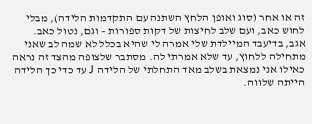זה או אחר (סוג ואופן הלחץ השתנה עם התקדמות הלידה), מבלי לחוש כאב, ועם שלב לחיצות של דקות ספורות – וגם, נטול כאב.
אגב, בדיעבד המיילדת שלי אמרה לי שהיא בכלל לא שמה לב שאני מתחילה ללחוץ, עד שלא אמרתי לה. מסתבר שלצופה מהצד זה נראה כאילו אני נמצאת בשלב מאד התחלתי של הלידה J עד כדי כך הלידה הייתה שלווה.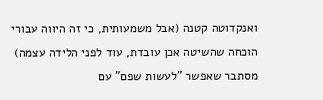ואנקדוטה קטנה (אבל משמעותית, כי זה היווה עבורי הוכחה שהשיטה אכן עובדת, עוד לפני הלידה עצמה)
מסתבר שאפשר "לעשות שפם" עם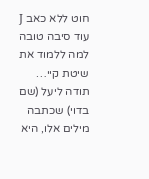חוט ללא כאב J עוד סיבה טובה למה ללמוד את שיטת קיי…
תודה ליעל (שם בדוי) שכתבה מילים אלו, היא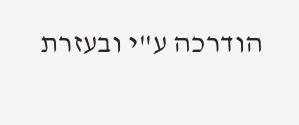הודרכה ע"י ובעזרת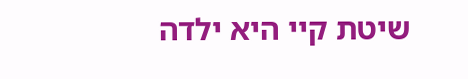שיטת קיי היא ילדה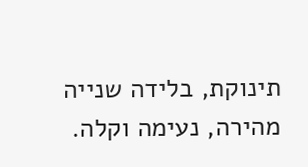תינוקת, בלידה שנייה מהירה, נעימה וקלה.